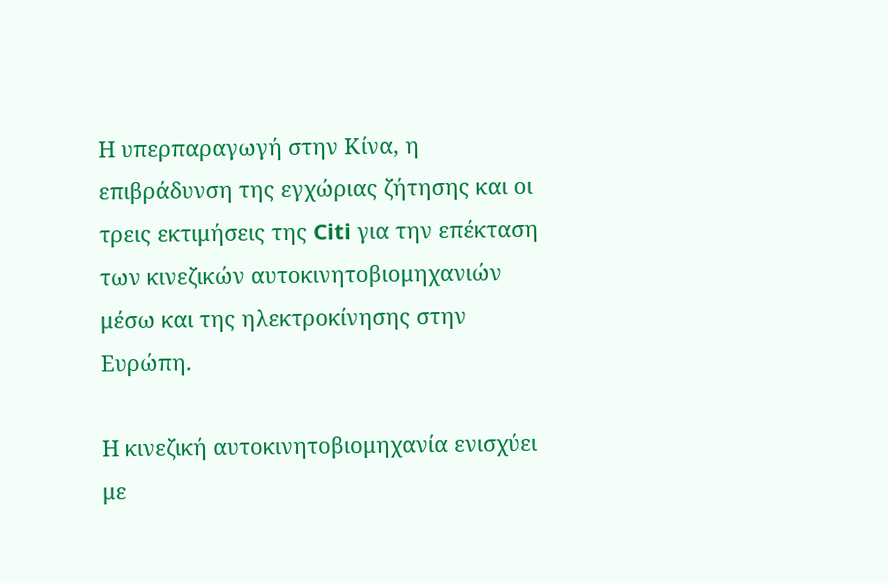Η υπερπαραγωγή στην Κίνα, η επιβράδυνση της εγχώριας ζήτησης και οι τρεις εκτιμήσεις της Citi για την επέκταση των κινεζικών αυτοκινητοβιομηχανιών μέσω και της ηλεκτροκίνησης στην Ευρώπη.

Η κινεζική αυτοκινητοβιομηχανία ενισχύει με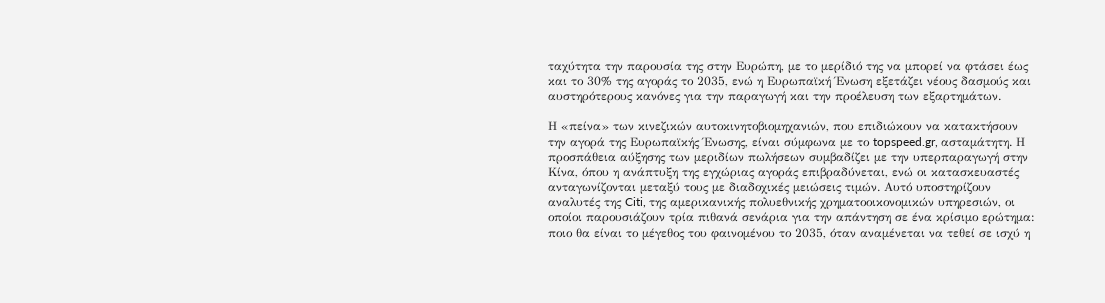ταχύτητα την παρουσία της στην Ευρώπη, με το μερίδιό της να μπορεί να φτάσει έως και το 30% της αγοράς το 2035, ενώ η Ευρωπαϊκή Ένωση εξετάζει νέους δασμούς και αυστηρότερους κανόνες για την παραγωγή και την προέλευση των εξαρτημάτων.

Η «πείνα» των κινεζικών αυτοκινητοβιομηχανιών, που επιδιώκουν να κατακτήσουν την αγορά της Ευρωπαϊκής Ένωσης, είναι σύμφωνα με το topspeed.gr, ασταμάτητη. Η προσπάθεια αύξησης των μεριδίων πωλήσεων συμβαδίζει με την υπερπαραγωγή στην Κίνα, όπου η ανάπτυξη της εγχώριας αγοράς επιβραδύνεται, ενώ οι κατασκευαστές ανταγωνίζονται μεταξύ τους με διαδοχικές μειώσεις τιμών. Αυτό υποστηρίζουν αναλυτές της Citi, της αμερικανικής πολυεθνικής χρηματοοικονομικών υπηρεσιών, οι οποίοι παρουσιάζουν τρία πιθανά σενάρια για την απάντηση σε ένα κρίσιμο ερώτημα: ποιο θα είναι το μέγεθος του φαινομένου το 2035, όταν αναμένεται να τεθεί σε ισχύ η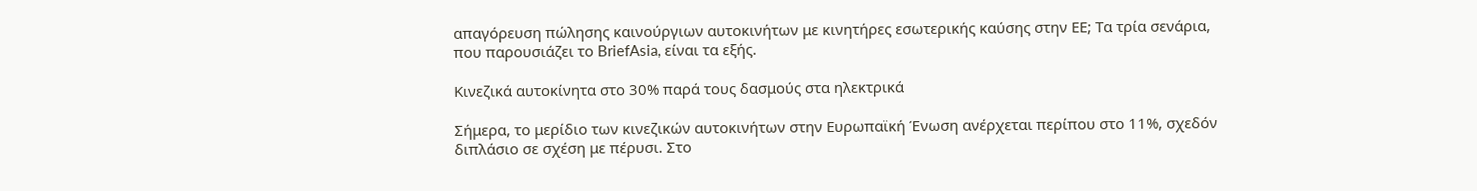απαγόρευση πώλησης καινούργιων αυτοκινήτων με κινητήρες εσωτερικής καύσης στην ΕΕ; Τα τρία σενάρια, που παρουσιάζει το BriefAsia, είναι τα εξής.

Κινεζικά αυτοκίνητα στο 30% παρά τους δασμούς στα ηλεκτρικά

Σήμερα, το μερίδιο των κινεζικών αυτοκινήτων στην Ευρωπαϊκή Ένωση ανέρχεται περίπου στο 11%, σχεδόν διπλάσιο σε σχέση με πέρυσι. Στο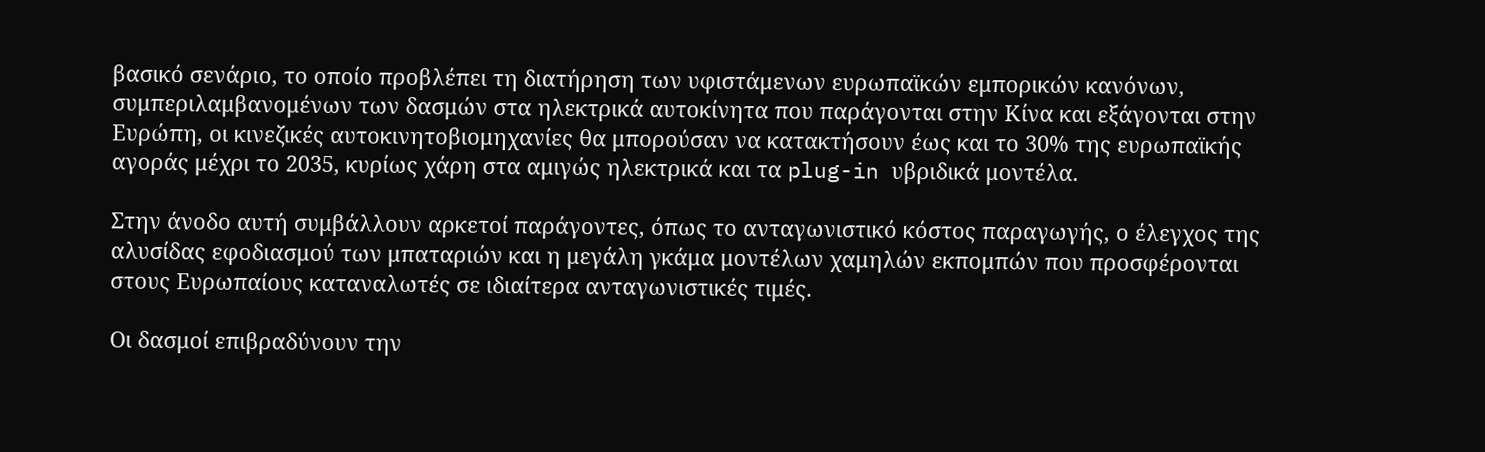βασικό σενάριο, το οποίο προβλέπει τη διατήρηση των υφιστάμενων ευρωπαϊκών εμπορικών κανόνων, συμπεριλαμβανομένων των δασμών στα ηλεκτρικά αυτοκίνητα που παράγονται στην Κίνα και εξάγονται στην Ευρώπη, οι κινεζικές αυτοκινητοβιομηχανίες θα μπορούσαν να κατακτήσουν έως και το 30% της ευρωπαϊκής αγοράς μέχρι το 2035, κυρίως χάρη στα αμιγώς ηλεκτρικά και τα plug-in υβριδικά μοντέλα.

Στην άνοδο αυτή συμβάλλουν αρκετοί παράγοντες, όπως το ανταγωνιστικό κόστος παραγωγής, ο έλεγχος της αλυσίδας εφοδιασμού των μπαταριών και η μεγάλη γκάμα μοντέλων χαμηλών εκπομπών που προσφέρονται στους Ευρωπαίους καταναλωτές σε ιδιαίτερα ανταγωνιστικές τιμές.

Οι δασμοί επιβραδύνουν την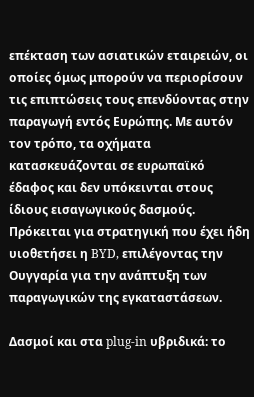επέκταση των ασιατικών εταιρειών, οι οποίες όμως μπορούν να περιορίσουν τις επιπτώσεις τους επενδύοντας στην παραγωγή εντός Ευρώπης. Με αυτόν τον τρόπο, τα οχήματα κατασκευάζονται σε ευρωπαϊκό έδαφος και δεν υπόκεινται στους ίδιους εισαγωγικούς δασμούς. Πρόκειται για στρατηγική που έχει ήδη υιοθετήσει η BYD, επιλέγοντας την Ουγγαρία για την ανάπτυξη των παραγωγικών της εγκαταστάσεων.

Δασμοί και στα plug-in υβριδικά: το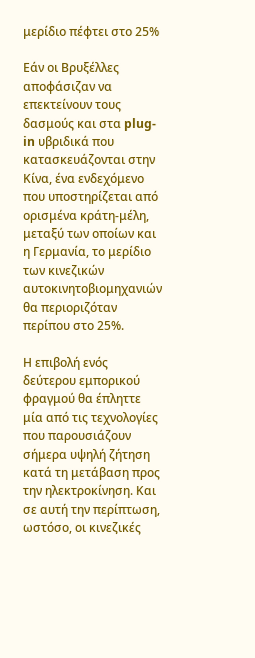μερίδιο πέφτει στο 25%

Εάν οι Βρυξέλλες αποφάσιζαν να επεκτείνουν τους δασμούς και στα plug-in υβριδικά που κατασκευάζονται στην Κίνα, ένα ενδεχόμενο που υποστηρίζεται από ορισμένα κράτη-μέλη, μεταξύ των οποίων και η Γερμανία, το μερίδιο των κινεζικών αυτοκινητοβιομηχανιών θα περιοριζόταν περίπου στο 25%.

Η επιβολή ενός δεύτερου εμπορικού φραγμού θα έπληττε μία από τις τεχνολογίες που παρουσιάζουν σήμερα υψηλή ζήτηση κατά τη μετάβαση προς την ηλεκτροκίνηση. Και σε αυτή την περίπτωση, ωστόσο, οι κινεζικές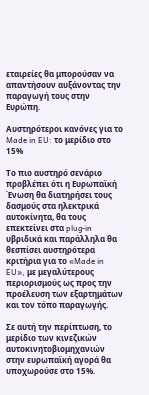εταιρείες θα μπορούσαν να απαντήσουν αυξάνοντας την παραγωγή τους στην Ευρώπη.

Αυστηρότεροι κανόνες για το Made in EU: το μερίδιο στο 15%

Το πιο αυστηρό σενάριο προβλέπει ότι η Ευρωπαϊκή Ένωση θα διατηρήσει τους δασμούς στα ηλεκτρικά αυτοκίνητα, θα τους επεκτείνει στα plug-in υβριδικά και παράλληλα θα θεσπίσει αυστηρότερα κριτήρια για το «Made in EU», με μεγαλύτερους περιορισμούς ως προς την προέλευση των εξαρτημάτων και τον τόπο παραγωγής.

Σε αυτή την περίπτωση, το μερίδιο των κινεζικών αυτοκινητοβιομηχανιών στην ευρωπαϊκή αγορά θα υποχωρούσε στο 15%.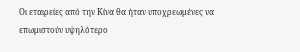Οι εταιρείες από την Κίνα θα ήταν υποχρεωμένες να επωμιστούν υψηλότερο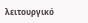λειτουργικό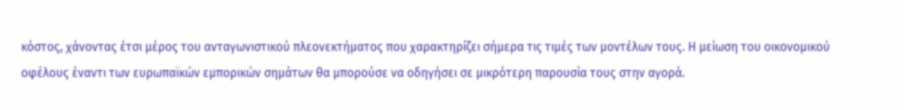κόστος, χάνοντας έτσι μέρος του ανταγωνιστικού πλεονεκτήματος που χαρακτηρίζει σήμερα τις τιμές των μοντέλων τους. Η μείωση του οικονομικού οφέλους έναντι των ευρωπαϊκών εμπορικών σημάτων θα μπορούσε να οδηγήσει σε μικρότερη παρουσία τους στην αγορά.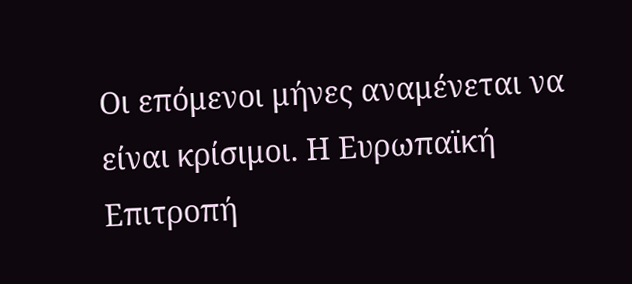Οι επόμενοι μήνες αναμένεται να είναι κρίσιμοι. Η Ευρωπαϊκή Επιτροπή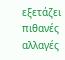εξετάζει πιθανές αλλαγές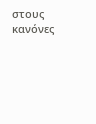στους κανόνες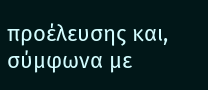προέλευσης και, σύμφωνα με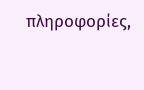πληροφορίες,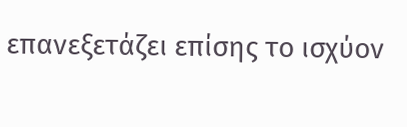επανεξετάζει επίσης το ισχύον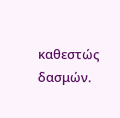καθεστώς δασμών.